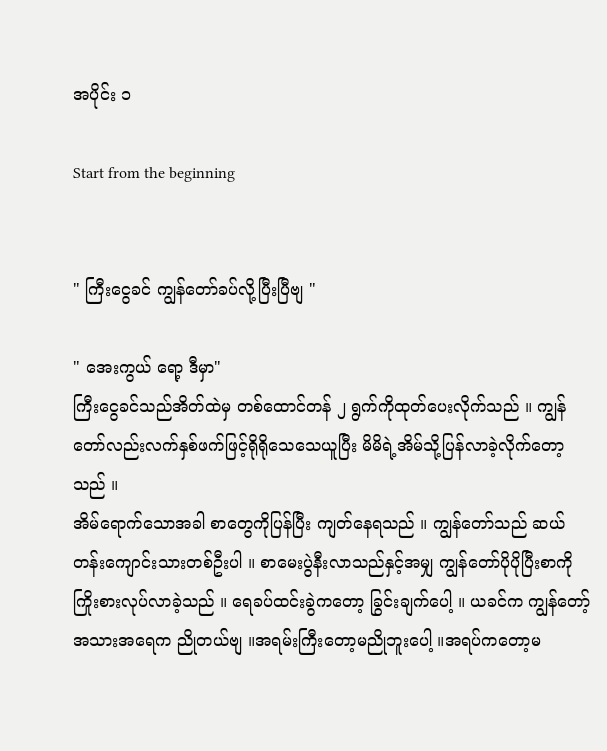အပိုင်း ၁

Start from the beginning


" ကြီးငွေခင် ကျွန်တော်ခပ်လို့ပြီးပြီဗျ "

" အေးကွယ် ရော့ ဒီမှာ"
ကြီးငွေခင်သည်အိတ်ထဲမှ တစ်ထောင်တန် ၂ ရွက်ကိုထုတ်ပေးလိုက်သည် ။ ကျွန်တော်လည်းလက်နှစ်ဖက်ဖြင့်ရိုရိုသေသေယူပြီး မိမိရဲ့အိမ်သို့ပြန်လာခဲ့လိုက်တော့သည် ။
အိမ်ရောက်သောအခါ စာတွေကိုပြန်ပြီး ကျတ်နေရသည် ။ ကျွန်တော်သည် ဆယ်တန်းကျောင်းသားတစ်ဦးပါ ။ စာမေးပွဲနီးလာသည်နှင့်အမျှ ကျွန်တော်ပိုပိုပြီးစာကိုကြိုးစားလုပ်လာခဲ့သည် ။ ရေခပ်ထင်းခွဲကတော့ ခြွင်းချက်ပေါ့ ။ ယခင်က ကျွန်တော့်အသားအရေက ညိုတယ်ဗျ ။အရမ်းကြီးတော့မညိုဘူးပေါ့ ။အရပ်ကတော့မ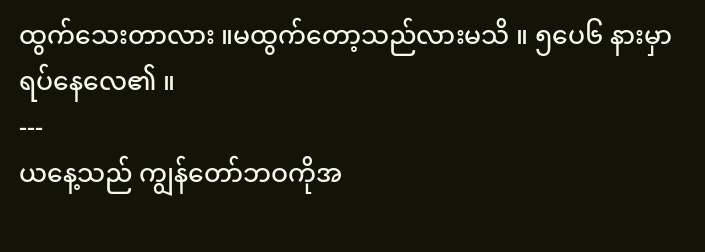ထွက်သေးတာလား ။မထွက်တော့သည်လားမသိ ။ ၅ပေ၆ နားမှာရပ်နေလေ၏ ။
---
ယနေ့သည် ကျွန်တော်ဘဝကိုအ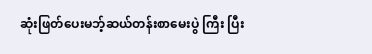ဆုံးဖြတ်ပေးမဘ့်ဆယ်တန်းစာမေးပွဲ ကြီး ပြီး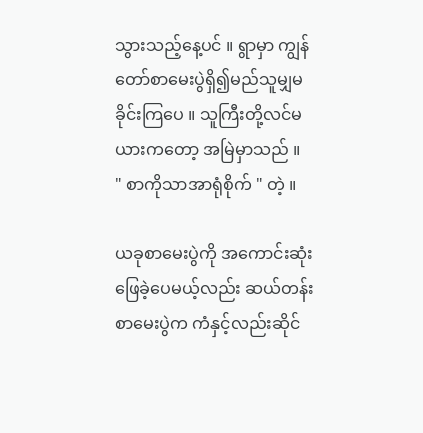သွားသည့်နေ့ပင် ။ ရွာမှာ ကျွန်တော်စာမေးပွဲရှိ၍မည်သူမျှမခိုင်းကြပေ ။ သူကြီးတို့လင်မယားကတော့ အမြဲမှာသည် ။
" စာကိုသာအာရုံစိုက် " တဲ့ ။

ယခုစာမေးပွဲကို အကောင်းဆုံးဖြေခဲ့ပေမယ့်လည်း ဆယ်တန်းစာမေးပွဲက ကံနှင့်လည်းဆိုင်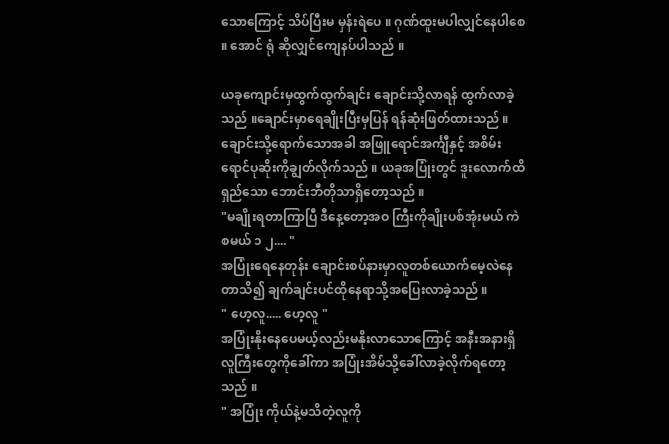သောကြောင့် သိပ်ပြီးမ မှန်းရဲပေ ။ ဂုဏ်ထူးမပါလျှင်နေပါစေ ။ အောင် ရုံ ဆိုလျှင်ကျေနပ်ပါသည် ။

ယခုကျောင်းမှထွက်ထွက်ချင်း ချောင်းသို့လာရန် ထွက်လာခဲ့သည် ။ချောင်းမှာရေချိုးပြီးမှပြန် ရန်ဆုံးဖြတ်ထားသည် ။ ချောင်းသို့ရောက်သောအခါ အဖြူရောင်အင်္ကျီနှင့် အစိမ်းရောင်ပုဆိုးကိုချွတ်လိုက်သည် ။ ယခုအပြုံးတွင် ဒူးလောက်ထိရှည်သော ဘောင်းဘီတိုသာရှိတော့သည် ။
"မချိုးရတာကြာပြီ ဒီနေ့တော့အဝ ကြီးကိုချိုးပစ်အုံးမယ် ကဲစမယ် ၁ ၂.... "
အပြုံးရေနေတုန်း ချောင်းစပ်နားမှာလူတစ်ယောက်မေ့လဲနေတာသိ၍ ချက်ချင်းပင်ထိုနေရာသို့အပြေးလာခဲ့သည် ။
" ဟေ့လူ..... ဟေ့လူ "
အပြုံးနိုးနေပေမယ့်လည်းမနိုးလာသောကြောင့် အနီးအနားရှိလူကြီးတွေကိုခေါ်ကာ အပြုံးအိမ်သို့ခေါ်လာခဲ့လိုက်ရတော့သည် ။
" အပြုံး ကိုယ်နဲ့မသိတဲ့လူကို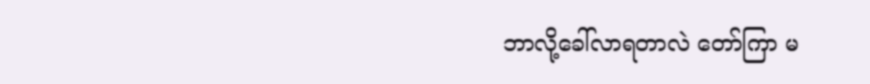ဘာလို့ခေါ်လာရတာလဲ တော်ကြာ မ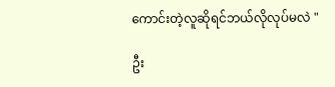ကောင်းတဲ့လူဆိုရင်ဘယ်လိုလုပ်မလဲ "

ဦး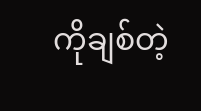ကိုချစ်တဲ့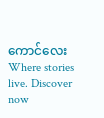ကောင်လေးWhere stories live. Discover now